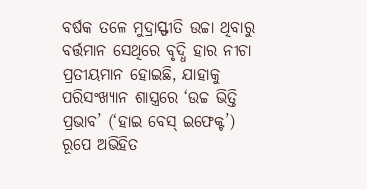ବର୍ଷକ ତଳେ ମୁଦ୍ରାସ୍ଫୀତି ଉଚ୍ଚା ଥିବାରୁ ବର୍ତ୍ତମାନ ସେଥିରେ ବୃଦ୍ଧି ହାର ନୀଚା ପ୍ରତୀୟମାନ ହୋଇଛି, ଯାହାକୁ ପରିସଂଖ୍ୟାନ ଶାସ୍ତ୍ରରେ ‘ଉଚ୍ଚ ଭିତ୍ତି ପ୍ରଭାବ’ (‘ହାଇ ବେସ୍ ଇଫେକ୍ଟ’) ରୂପେ ଅଭିହିତ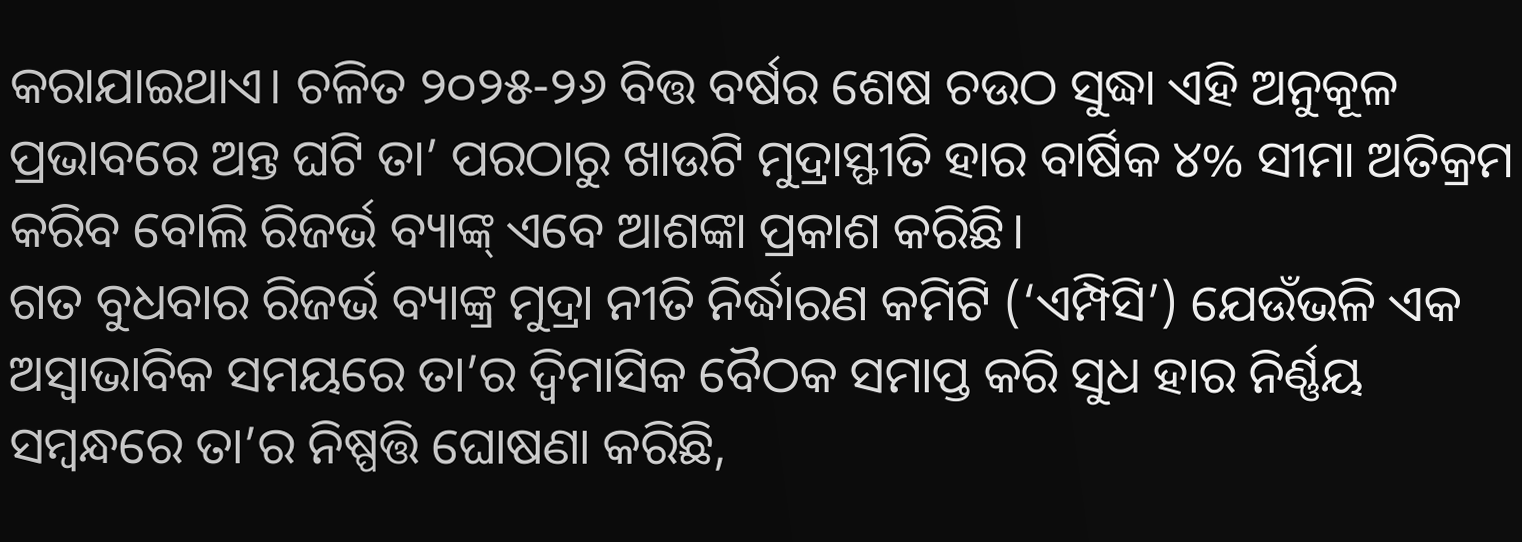କରାଯାଇଥାଏ। ଚଳିତ ୨୦୨୫-୨୬ ବିତ୍ତ ବର୍ଷର ଶେଷ ଚଉଠ ସୁଦ୍ଧା ଏହି ଅନୁକୂଳ ପ୍ରଭାବରେ ଅନ୍ତ ଘଟି ତା’ ପରଠାରୁ ଖାଉଟି ମୁଦ୍ରାସ୍ଫୀତି ହାର ବାର୍ଷିକ ୪% ସୀମା ଅତିକ୍ରମ କରିବ ବୋଲି ରିଜର୍ଭ ବ୍ୟାଙ୍କ୍ ଏବେ ଆଶଙ୍କା ପ୍ରକାଶ କରିଛି।
ଗତ ବୁଧବାର ରିଜର୍ଭ ବ୍ୟାଙ୍କ୍ର ମୁଦ୍ରା ନୀତି ନିର୍ଦ୍ଧାରଣ କମିଟି (‘ଏମ୍ପିସି’) ଯେଉଁଭଳି ଏକ ଅସ୍ବାଭାବିକ ସମୟରେ ତା’ର ଦ୍ବିମାସିକ ବୈଠକ ସମାପ୍ତ କରି ସୁଧ ହାର ନିର୍ଣ୍ଣୟ ସମ୍ବନ୍ଧରେ ତା’ର ନିଷ୍ପତ୍ତି ଘୋଷଣା କରିଛି,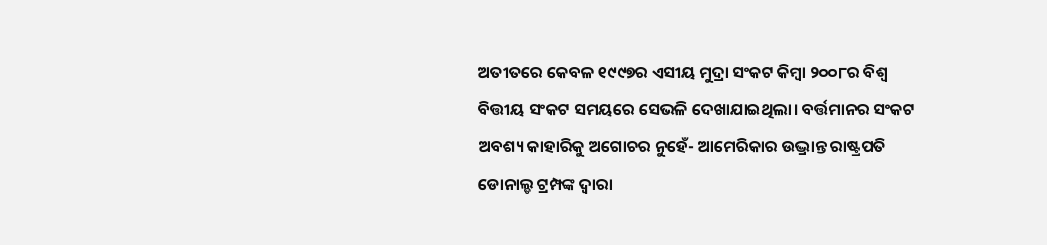ଅତୀତରେ କେବଳ ୧୯୯୭ର ଏସୀୟ ମୁଦ୍ରା ସଂକଟ କିମ୍ବା ୨୦୦୮ର ବିଶ୍ବ ବିତ୍ତୀୟ ସଂକଟ ସମୟରେ ସେଭଳି ଦେଖାଯାଇଥିଲା। ବର୍ତ୍ତମାନର ସଂକଟ ଅବଶ୍ୟ କାହାରିକୁ ଅଗୋଚର ନୁହେଁ- ଆମେରିକାର ଉଦ୍ଭ୍ରାନ୍ତ ରାଷ୍ଟ୍ରପତି ଡୋନାଲ୍ଡ ଟ୍ରମ୍ପଙ୍କ ଦ୍ବାରା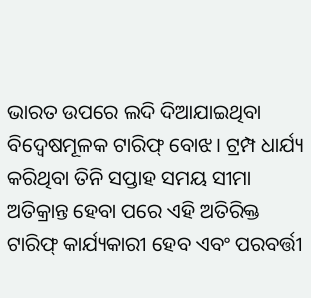ଭାରତ ଉପରେ ଲଦି ଦିଆଯାଇଥିବା ବିଦ୍ବେଷମୂଳକ ଟାରିଫ୍ ବୋଝ। ଟ୍ରମ୍ପ ଧାର୍ଯ୍ୟ କରିଥିବା ତିନି ସପ୍ତାହ ସମୟ ସୀମା ଅତିକ୍ରାନ୍ତ ହେବା ପରେ ଏହି ଅତିରିକ୍ତ ଟାରିଫ୍ କାର୍ଯ୍ୟକାରୀ ହେବ ଏବଂ ପରବର୍ତ୍ତୀ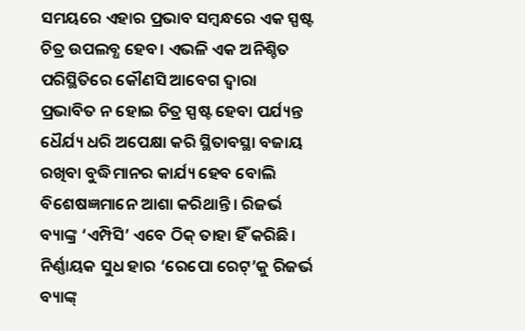ସମୟରେ ଏହାର ପ୍ରଭାବ ସମ୍ବନ୍ଧରେ ଏକ ସ୍ପଷ୍ଟ ଚିତ୍ର ଉପଲବ୍ଧ ହେବ। ଏଭଳି ଏକ ଅନିଶ୍ଚିତ ପରିସ୍ଥିତିରେ କୌଣସି ଆବେଗ ଦ୍ବାରା ପ୍ରଭାବିତ ନ ହୋଇ ଚିତ୍ର ସ୍ପଷ୍ଟ ହେବା ପର୍ଯ୍ୟନ୍ତ ଧୈର୍ଯ୍ୟ ଧରି ଅପେକ୍ଷା କରି ସ୍ଥିତାବସ୍ଥା ବଜାୟ ରଖିବା ବୁଦ୍ଧିମାନର କାର୍ଯ୍ୟ ହେବ ବୋଲି ବିଶେଷଜ୍ଞମାନେ ଆଶା କରିଥାନ୍ତି। ରିଜର୍ଭ ବ୍ୟାଙ୍କ୍ର ‘ଏମ୍ପିସି’ ଏବେ ଠିକ୍ ତାହା ହିଁ କରିଛି। ନିର୍ଣ୍ଣାୟକ ସୁଧ ହାର ‘ରେପୋ ରେଟ୍’କୁ ରିଜର୍ଭ ବ୍ୟାଙ୍କ୍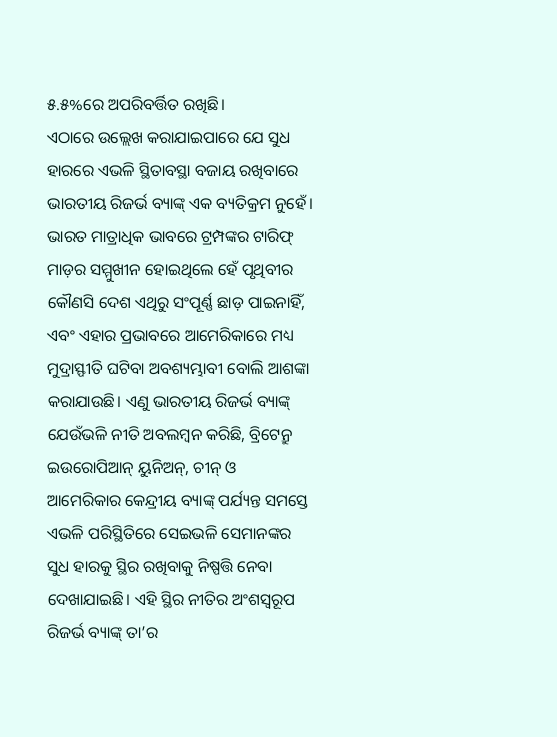୫.୫%ରେ ଅପରିବର୍ତ୍ତିତ ରଖିଛି।
ଏଠାରେ ଉଲ୍ଲେଖ କରାଯାଇପାରେ ଯେ ସୁଧ ହାରରେ ଏଭଳି ସ୍ଥିତାବସ୍ଥା ବଜାୟ ରଖିବାରେ ଭାରତୀୟ ରିଜର୍ଭ ବ୍ୟାଙ୍କ୍ ଏକ ବ୍ୟତିକ୍ରମ ନୁହେଁ। ଭାରତ ମାତ୍ରାଧିକ ଭାବରେ ଟ୍ରମ୍ପଙ୍କର ଟାରିଫ୍ ମାଡ଼ର ସମ୍ମୁଖୀନ ହୋଇଥିଲେ ହେଁ ପୃଥିବୀର କୌଣସି ଦେଶ ଏଥିରୁ ସଂପୂର୍ଣ୍ଣ ଛାଡ଼ ପାଇନାହିଁ, ଏବଂ ଏହାର ପ୍ରଭାବରେ ଆମେରିକାରେ ମଧ୍ୟ ମୁଦ୍ରାସ୍ଫୀତି ଘଟିବା ଅବଶ୍ୟମ୍ଭାବୀ ବୋଲି ଆଶଙ୍କା କରାଯାଉଛି। ଏଣୁ ଭାରତୀୟ ରିଜର୍ଭ ବ୍ୟାଙ୍କ୍ ଯେଉଁଭଳି ନୀତି ଅବଲମ୍ବନ କରିଛି, ବ୍ରିଟେନ୍ରୁ ଇଉରୋପିଆନ୍ ୟୁନିଅନ୍, ଚୀନ୍ ଓ ଆମେରିକାର କେନ୍ଦ୍ରୀୟ ବ୍ୟାଙ୍କ୍ ପର୍ଯ୍ୟନ୍ତ ସମସ୍ତେ ଏଭଳି ପରିସ୍ଥିତିରେ ସେଇଭଳି ସେମାନଙ୍କର ସୁଧ ହାରକୁ ସ୍ଥିର ରଖିବାକୁ ନିଷ୍ପତ୍ତି ନେବା ଦେଖାଯାଇଛି। ଏହି ସ୍ଥିର ନୀତିର ଅଂଶସ୍ବରୂପ ରିଜର୍ଭ ବ୍ୟାଙ୍କ୍ ତା’ର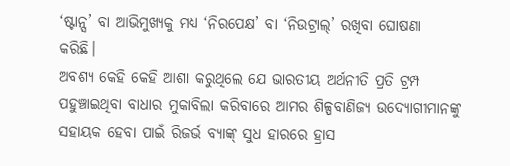‘ଷ୍ଟାନ୍ସ’ ବା ଆଭିମୁଖ୍ୟକୁ ମଧ୍ୟ ‘ନିରପେକ୍ଷ’ ବା ‘ନିଉଟ୍ରାଲ୍’ ରଖିବା ଘୋଷଣା କରିଛି।
ଅବଶ୍ୟ କେହି କେହି ଆଶା କରୁଥିଲେ ଯେ ଭାରତୀୟ ଅର୍ଥନୀତି ପ୍ରତି ଟ୍ରମ୍ପ ପହୁଞ୍ଚାଇଥିବା ବାଧାର ମୁକାବିଲା କରିବାରେ ଆମର ଶିଳ୍ପବାଣିଜ୍ୟ ଉଦ୍ୟୋଗୀମାନଙ୍କୁ ସହାୟକ ହେବା ପାଇଁ ରିଜର୍ଭ ବ୍ୟାଙ୍କ୍ ସୁଧ ହାରରେ ହ୍ରାସ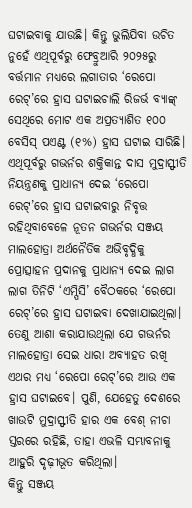ଘଟାଇବାକୁ ଯାଉଛି। କିନ୍ତୁ ଭୁଲିଯିବା ଉଚିତ ନୁହେଁ ଏଥିପୂର୍ବରୁ ଫେବ୍ରୁଆରି ୨୦୨୫ରୁ ବର୍ତ୍ତମାନ ମଧ୍ୟରେ ଲଗାତାର ‘ରେପୋ ରେଟ୍’ରେ ହ୍ରାସ ଘଟାଇଚାଲି ରିଜର୍ଭ ବ୍ୟାଙ୍କ୍ ସେଥିରେ ମୋଟ ଏକ ଅପ୍ରତ୍ୟାଶିତ ୧୦୦ ବେସିସ୍ ପଏଣ୍ଟ (୧%) ହ୍ରାସ ଘଟାଇ ସାରିଛି। ଏଥିପୂର୍ବରୁ ଗଭର୍ନର ଶକ୍ତିକାନ୍ତ ଦାସ ମୁଦ୍ରାସ୍ଫୀତି ନିୟନ୍ତ୍ରଣକୁ ପ୍ରାଧାନ୍ୟ ଦେଇ ‘ରେପୋ ରେଟ୍’ରେ ହ୍ରାସ ଘଟାଇବାରୁ ନିବୃତ୍ତ ରହିଥିବାବେଳେ ନୂତନ ଗଭର୍ନର ସଞ୍ଜୟ ମାଲହୋତ୍ରା ଅର୍ଥନୈତିକ ଅଭିବୃଦ୍ଧିକୁ ପ୍ରୋତ୍ସାହନ ପ୍ରଦାନକୁ ପ୍ରାଧାନ୍ୟ ଦେଇ ଲାଗ ଲାଗ ତିନିଟି ‘ଏମ୍ପିସି’ ବୈଠକରେ ‘ରେପୋ ରେଟ୍’ରେ ହ୍ରାସ ଘଟାଇବା ଦେଖାଯାଇଥିଲା। ତେଣୁ ଆଶା କରାଯାଉଥିଲା ଯେ ଗଭର୍ନର ମାଲହୋତ୍ରା ସେଇ ଧାରା ଅବ୍ୟାହତ ରଖି ଏଥର ମଧ୍ୟ ‘ରେପୋ ରେଟ୍’ରେ ଆଉ ଏକ ହ୍ରାସ ଘଟାଇବେ। ପୁଣି, ଯେହେତୁ ଦେଶରେ ଖାଉଟି ମୁଦ୍ରାସ୍ଫୀତି ହାର ଏକ ବେଶ୍ ନୀଚା ସ୍ତରରେ ରହିଛି, ତାହା ଏଭଳି ସମ୍ଭାବନାକୁ ଆହୁରି ଦୃଢ଼ୀଭୂତ କରିଥିଲା।
କିନ୍ତୁ ସଞ୍ଜୟ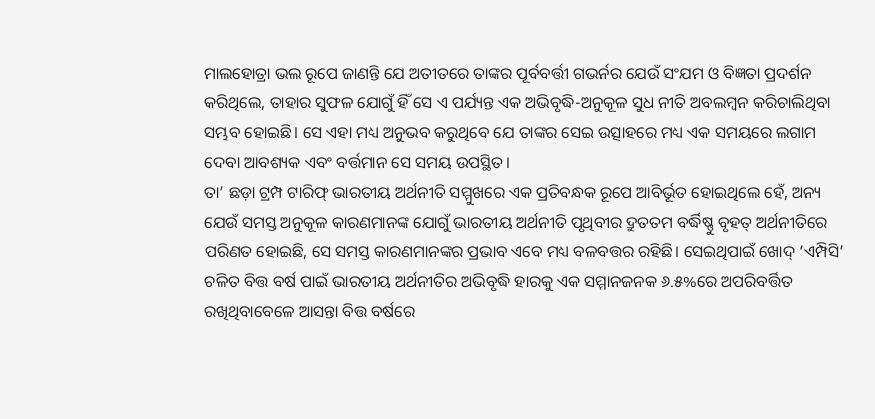ମାଲହୋତ୍ରା ଭଲ ରୂପେ ଜାଣନ୍ତି ଯେ ଅତୀତରେ ତାଙ୍କର ପୂର୍ବବର୍ତ୍ତୀ ଗଭର୍ନର ଯେଉଁ ସଂଯମ ଓ ବିଜ୍ଞତା ପ୍ରଦର୍ଶନ କରିଥିଲେ, ତାହାର ସୁଫଳ ଯୋଗୁଁ ହିଁ ସେ ଏ ପର୍ଯ୍ୟନ୍ତ ଏକ ଅଭିବୃଦ୍ଧି-ଅନୁକୂଳ ସୁଧ ନୀତି ଅବଲମ୍ବନ କରିଚାଲିଥିବା ସମ୍ଭବ ହୋଇଛି। ସେ ଏହା ମଧ୍ୟ ଅନୁଭବ କରୁଥିବେ ଯେ ତାଙ୍କର ସେଇ ଉତ୍ସାହରେ ମଧ୍ୟ ଏକ ସମୟରେ ଲଗାମ ଦେବା ଆବଶ୍ୟକ ଏବଂ ବର୍ତ୍ତମାନ ସେ ସମୟ ଉପସ୍ଥିତ।
ତା’ ଛଡ଼ା ଟ୍ରମ୍ପ ଟାରିଫ୍ ଭାରତୀୟ ଅର୍ଥନୀତି ସମ୍ମୁଖରେ ଏକ ପ୍ରତିବନ୍ଧକ ରୂପେ ଆବିର୍ଭୂତ ହୋଇଥିଲେ ହେଁ, ଅନ୍ୟ ଯେଉଁ ସମସ୍ତ ଅନୁକୂଳ କାରଣମାନଙ୍କ ଯୋଗୁଁ ଭାରତୀୟ ଅର୍ଥନୀତି ପୃଥିବୀର ଦ୍ରୁତତମ ବର୍ଦ୍ଧିଷ୍ଣୁ ବୃହତ୍ ଅର୍ଥନୀତିରେ ପରିଣତ ହୋଇଛି, ସେ ସମସ୍ତ କାରଣମାନଙ୍କର ପ୍ରଭାବ ଏବେ ମଧ୍ୟ ବଳବତ୍ତର ରହିଛି। ସେଇଥିପାଇଁ ଖୋଦ୍ ‘ଏମ୍ପିସି’ ଚଳିତ ବିତ୍ତ ବର୍ଷ ପାଇଁ ଭାରତୀୟ ଅର୍ଥନୀତିର ଅଭିବୃଦ୍ଧି ହାରକୁ ଏକ ସମ୍ମାନଜନକ ୬.୫%ରେ ଅପରିବର୍ତ୍ତିତ ରଖିଥିବାବେଳେ ଆସନ୍ତା ବିତ୍ତ ବର୍ଷରେ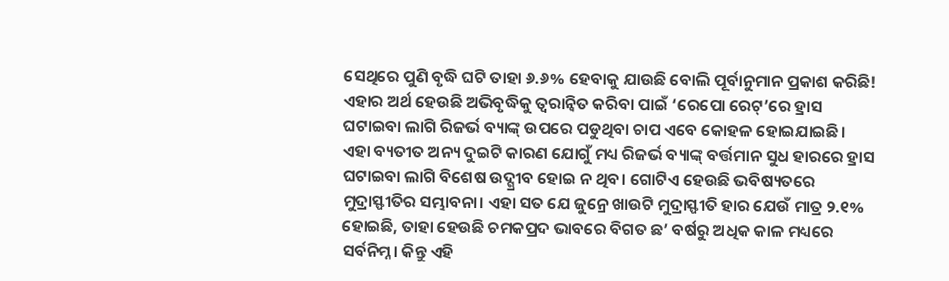ସେଥିରେ ପୁଣି ବୃଦ୍ଧି ଘଟି ତାହା ୬.୬% ହେବାକୁ ଯାଉଛି ବୋଲି ପୂର୍ବାନୁମାନ ପ୍ରକାଶ କରିଛି! ଏହାର ଅର୍ଥ ହେଉଛି ଅଭିବୃଦ୍ଧିକୁ ତ୍ବରାନ୍ବିତ କରିବା ପାଇଁ ‘ରେପୋ ରେଟ୍’ରେ ହ୍ରାସ ଘଟାଇବା ଲାଗି ରିଜର୍ଭ ବ୍ୟାଙ୍କ୍ ଉପରେ ପଡୁଥିବା ଚାପ ଏବେ କୋହଳ ହୋଇଯାଇଛି।
ଏହା ବ୍ୟତୀତ ଅନ୍ୟ ଦୁଇଟି କାରଣ ଯୋଗୁଁ ମଧ୍ୟ ରିଜର୍ଭ ବ୍ୟାଙ୍କ୍ ବର୍ତ୍ତମାନ ସୁଧ ହାରରେ ହ୍ରାସ ଘଟାଇବା ଲାଗି ବିଶେଷ ଉଦ୍ଗ୍ରୀବ ହୋଇ ନ ଥିବ। ଗୋଟିଏ ହେଉଛି ଭବିଷ୍ୟତରେ ମୁଦ୍ରାସ୍ଫୀତିର ସମ୍ଭାବନା। ଏହା ସତ ଯେ ଜୁନ୍ରେ ଖାଉଟି ମୁଦ୍ରାସ୍ଫୀତି ହାର ଯେଉଁ ମାତ୍ର ୨.୧% ହୋଇଛି, ତାହା ହେଉଛି ଚମକପ୍ରଦ ଭାବରେ ବିଗତ ଛ’ ବର୍ଷରୁ ଅଧିକ କାଳ ମଧ୍ୟରେ ସର୍ବନିମ୍ନ। କିନ୍ତୁ ଏହି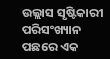ଉଲ୍ଲାସ ସୃଷ୍ଟିକାରୀ ପରିସଂଖ୍ୟାନ ପଛରେ ଏକ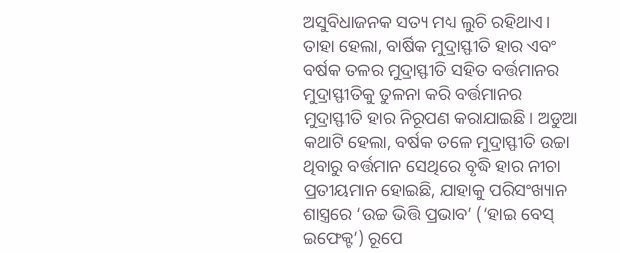ଅସୁବିଧାଜନକ ସତ୍ୟ ମଧ୍ୟ ଲୁଚି ରହିଥାଏ। ତାହା ହେଲା, ବାର୍ଷିକ ମୁଦ୍ରାସ୍ଫୀତି ହାର ଏବଂ ବର୍ଷକ ତଳର ମୁଦ୍ରାସ୍ଫୀତି ସହିତ ବର୍ତ୍ତମାନର ମୁଦ୍ରାସ୍ଫୀତିକୁ ତୁଳନା କରି ବର୍ତ୍ତମାନର ମୁଦ୍ରାସ୍ଫୀତି ହାର ନିରୂପଣ କରାଯାଇଛି। ଅଡୁଆ କଥାଟି ହେଲା, ବର୍ଷକ ତଳେ ମୁଦ୍ରାସ୍ଫୀତି ଉଚ୍ଚା ଥିବାରୁ ବର୍ତ୍ତମାନ ସେଥିରେ ବୃଦ୍ଧି ହାର ନୀଚା ପ୍ରତୀୟମାନ ହୋଇଛି, ଯାହାକୁ ପରିସଂଖ୍ୟାନ ଶାସ୍ତ୍ରରେ ‘ଉଚ୍ଚ ଭିତ୍ତି ପ୍ରଭାବ’ (‘ହାଇ ବେସ୍ ଇଫେକ୍ଟ’) ରୂପେ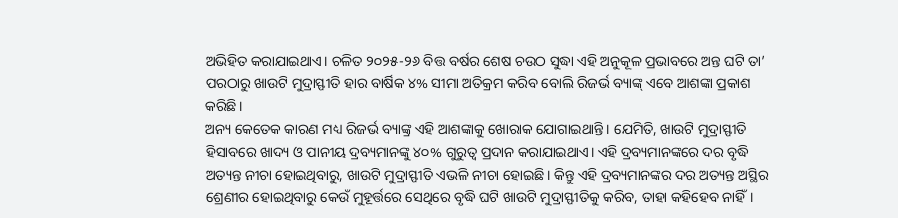ଅଭିହିତ କରାଯାଇଥାଏ। ଚଳିତ ୨୦୨୫-୨୬ ବିତ୍ତ ବର୍ଷର ଶେଷ ଚଉଠ ସୁଦ୍ଧା ଏହି ଅନୁକୂଳ ପ୍ରଭାବରେ ଅନ୍ତ ଘଟି ତା’ ପରଠାରୁ ଖାଉଟି ମୁଦ୍ରାସ୍ଫୀତି ହାର ବାର୍ଷିକ ୪% ସୀମା ଅତିକ୍ରମ କରିବ ବୋଲି ରିଜର୍ଭ ବ୍ୟାଙ୍କ୍ ଏବେ ଆଶଙ୍କା ପ୍ରକାଶ କରିଛି।
ଅନ୍ୟ କେତେକ କାରଣ ମଧ୍ୟ ରିଜର୍ଭ ବ୍ୟାଙ୍କ୍ର ଏହି ଆଶଙ୍କାକୁ ଖୋରାକ ଯୋଗାଇଥାନ୍ତି। ଯେମିତି, ଖାଉଟି ମୁଦ୍ରାସ୍ଫୀତି ହିସାବରେ ଖାଦ୍ୟ ଓ ପାନୀୟ ଦ୍ରବ୍ୟମାନଙ୍କୁ ୪୦% ଗୁରୁତ୍ବ ପ୍ରଦାନ କରାଯାଇଥାଏ। ଏହି ଦ୍ରବ୍ୟମାନଙ୍କରେ ଦର ବୃଦ୍ଧି ଅତ୍ୟନ୍ତ ନୀଚା ହୋଇଥିବାରୁ, ଖାଉଟି ମୁଦ୍ରାସ୍ଫୀତି ଏଭଳି ନୀଚା ହୋଇଛି। କିନ୍ତୁ ଏହି ଦ୍ରବ୍ୟମାନଙ୍କର ଦର ଅତ୍ୟନ୍ତ ଅସ୍ଥିର ଶ୍ରେଣୀର ହୋଇଥିବାରୁ କେଉଁ ମୁହୂର୍ତ୍ତରେ ସେଥିରେ ବୃଦ୍ଧି ଘଟି ଖାଉଟି ମୁଦ୍ରାସ୍ଫୀତିକୁ କରିବ, ତାହା କହିହେବ ନାହିଁ।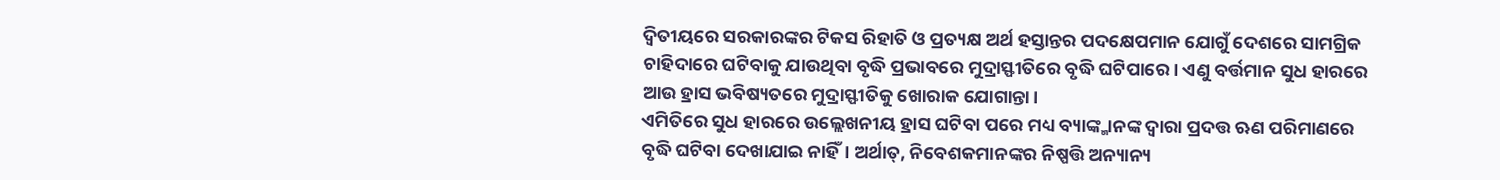ଦ୍ବିତୀୟରେ ସରକାରଙ୍କର ଟିକସ ରିହାତି ଓ ପ୍ରତ୍ୟକ୍ଷ ଅର୍ଥ ହସ୍ତାନ୍ତର ପଦକ୍ଷେପମାନ ଯୋଗୁଁ ଦେଶରେ ସାମଗ୍ରିକ ଚାହିଦାରେ ଘଟିବାକୁ ଯାଉଥିବା ବୃଦ୍ଧି ପ୍ରଭାବରେ ମୁଦ୍ରାସ୍ଫୀତିରେ ବୃଦ୍ଧି ଘଟିପାରେ। ଏଣୁ ବର୍ତ୍ତମାନ ସୁଧ ହାରରେ ଆଉ ହ୍ରାସ ଭବିଷ୍ୟତରେ ମୁଦ୍ରାସ୍ଫୀତିକୁ ଖୋରାକ ଯୋଗାନ୍ତା।
ଏମିତିରେ ସୁଧ ହାରରେ ଉଲ୍ଲେଖନୀୟ ହ୍ରାସ ଘଟିବା ପରେ ମଧ୍ୟ ବ୍ୟାଙ୍କ୍ମାନଙ୍କ ଦ୍ବାରା ପ୍ରଦତ୍ତ ଋଣ ପରିମାଣରେ ବୃଦ୍ଧି ଘଟିବା ଦେଖାଯାଇ ନାହିଁ। ଅର୍ଥାତ୍, ନିବେଶକମାନଙ୍କର ନିଷ୍ପତ୍ତି ଅନ୍ୟାନ୍ୟ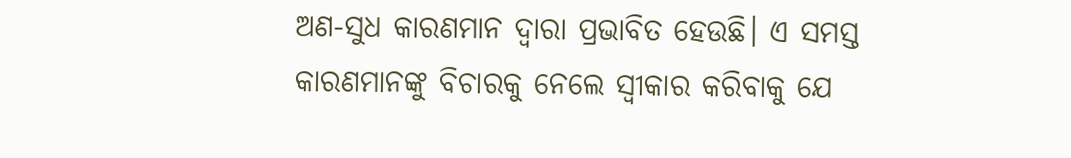ଅଣ-ସୁଧ କାରଣମାନ ଦ୍ବାରା ପ୍ରଭାବିତ ହେଉଛି। ଏ ସମସ୍ତ କାରଣମାନଙ୍କୁ ବିଚାରକୁ ନେଲେ ସ୍ବୀକାର କରିବାକୁ ଯେ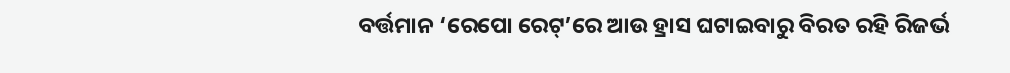ବର୍ତ୍ତମାନ ‘ରେପୋ ରେଟ୍’ରେ ଆଉ ହ୍ରାସ ଘଟାଇବାରୁ ବିରତ ରହି ରିଜର୍ଭ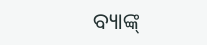ବ୍ୟାଙ୍କ୍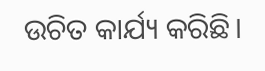ଉଚିତ କାର୍ଯ୍ୟ କରିଛି।